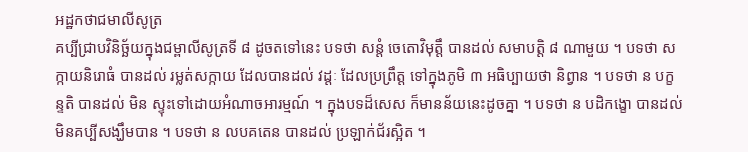អដ្ឋកថាជមាលីសូត្រ
គប្បីជ្រាបវិនិច្ឆ័យក្នុងជម្ពាលីសូត្រទី ៨ ដូចតទៅនេះ បទថា សន្តំ ចេតោវិមុត្តឹ បានដល់ សមាបត្តិ ៨ ណាមួយ ។ បទថា សក្កាយនិរោធំ បានដល់ រម្លត់សក្កាយ ដែលបានដល់ វដ្តៈ ដែលប្រព្រឹត្ត ទៅក្នុងភូមិ ៣ អធិប្បាយថា និព្វាន ។ បទថា ន បក្ខន្ទតិ បានដល់ មិន ស្ទុះទៅដោយអំណាចអារម្មណ៍ ។ ក្នុងបទដ៏សេស ក៏មានន័យនេះដូចគ្នា ។ បទថា ន បដិកង្ខោ បានដល់ មិនគប្បីសង្ឃឹមបាន ។ បទថា ន លបគតេន បានដល់ ប្រឡាក់ជ័រស្អិត ។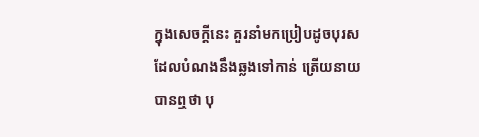ក្នុងសេចក្តីនេះ គួរនាំមកប្រៀបដូចបុរសដែលបំណងនឹងឆ្លងទៅកាន់ ត្រើយនាយ បានឮថា បុ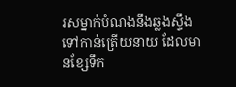រសម្នាក់បំណងនឹងឆ្លងស្ទឹងទៅកាន់ត្រើយនាយ ដែលមានខ្សែទឹក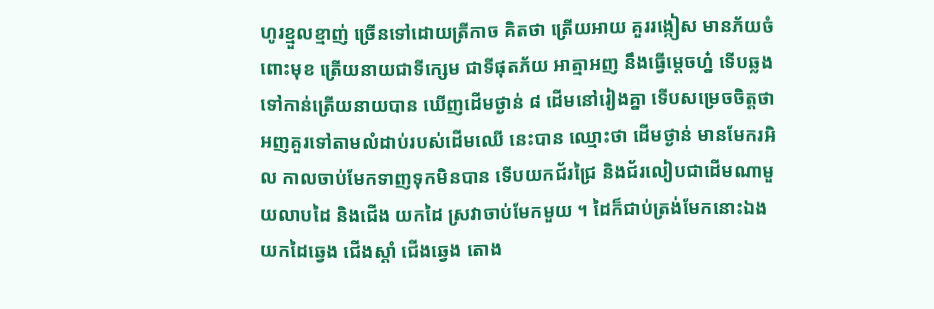ហូរខ្មួលខ្មាញ់ ច្រើនទៅដោយត្រីកាច គិតថា ត្រើយអាយ គួររង្កៀស មានភ័យចំពោះមុខ ត្រើយនាយជាទីក្សេម ជាទីផុតភ័យ អាត្មាអញ នឹងធ្វើម្តេចហ្ន៎ ទើបឆ្លងទៅកាន់ត្រើយនាយបាន ឃើញដើមថ្ងាន់ ៨ ដើមនៅរៀងគ្នា ទើបសម្រេចចិត្តថា អញគួរទៅតាមលំដាប់របស់ដើមឈើ នេះបាន ឈ្មោះថា ដើមថ្ងាន់ មានមែករអិល កាលចាប់មែកទាញទុកមិនបាន ទើបយកជ័រជ្រៃ និងជ័រលៀបជាដើមណាមួយលាបដៃ និងជើង យកដៃ ស្រវាចាប់មែកមួយ ។ ដៃក៏ជាប់ត្រង់មែកនោះឯង យកដៃឆ្វេង ជើងស្តាំ ជើងឆ្វេង តោង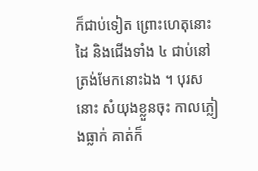ក៏ជាប់ទៀត ព្រោះហេតុនោះ ដៃ និងជើងទាំង ៤ ជាប់នៅ ត្រង់មែកនោះឯង ។ បុរសនោះ សំយុងខ្លួនចុះ កាលភ្លៀងធ្លាក់ គាត់ក៏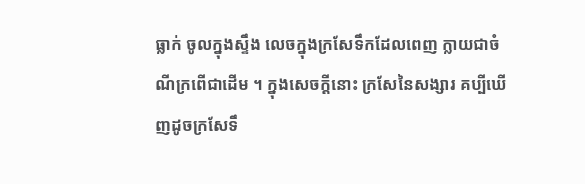ធ្លាក់ ចូលក្នុងស្ទឹង លេចក្នុងក្រសែទឹកដែលពេញ ក្លាយជាចំណីក្រពើជាដើម ។ ក្នុងសេចក្តីនោះ ក្រសែនៃសង្សារ គប្បីឃើញដូចក្រសែទឹ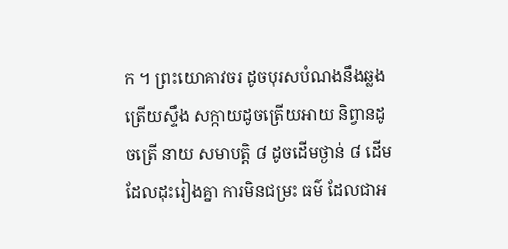ក ។ ព្រះយោគាវចរ ដូចបុរសបំណងនឹងឆ្លងត្រើយស្ទឹង សក្កាយដូចត្រើយអាយ និព្វានដូចត្រើ នាយ សមាបត្តិ ៨ ដូចដើមថ្ងាន់ ៨ ដើម ដែលដុះរៀងគ្នា ការមិនជម្រះ ធម៌ ដែលជាអ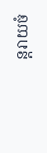ន្តរាយចំ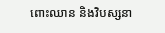ពោះឈាន និងវិបស្សនា